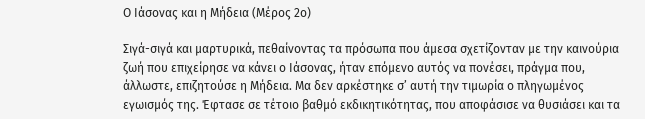Ο Ιάσονας και η Μήδεια (Μέρος 2ο)

Σιγά-σιγά και μαρτυρικά, πεθαίνοντας τα πρόσωπα που άμεσα σχετίζονταν με την καινούρια ζωή που επιχείρησε να κάνει ο Ιάσονας, ήταν επόμενο αυτός να πονέσει, πράγμα που, άλλωστε, επιζητούσε η Μήδεια. Μα δεν αρκέστηκε σ’ αυτή την τιμωρία ο πληγωμένος εγωισμός της. Έφτασε σε τέτοιο βαθμό εκδικητικότητας, που αποφάσισε να θυσιάσει και τα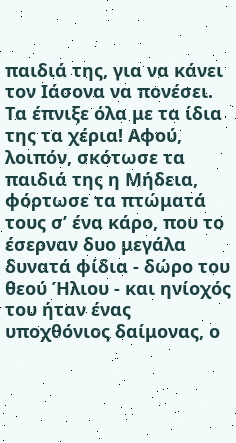παιδιά της, για να κάνει τον Ιάσονα να πονέσει. Τα έπνιξε όλα με τα ίδια της τα χέρια! Αφού, λοιπόν, σκότωσε τα παιδιά της η Μήδεια, φόρτωσε τα πτώματά τους σ’ ένα κάρο, που το έσερναν δυο μεγάλα δυνατά φίδια - δώρο του θεού Ήλιου - και ηνίοχός του ήταν ένας υποχθόνιος δαίμονας, ο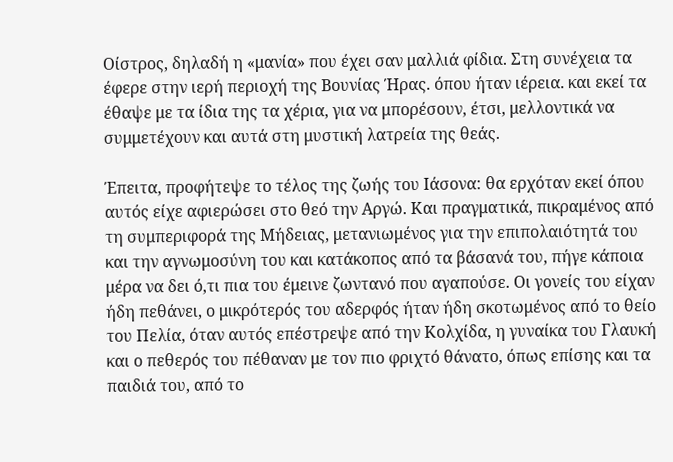Οίστρος, δηλαδή η «μανία» που έχει σαν μαλλιά φίδια. Στη συνέχεια τα έφερε στην ιερή περιοχή της Βουνίας Ήρας. όπου ήταν ιέρεια. και εκεί τα έθαψε με τα ίδια της τα χέρια, για να μπορέσουν, έτσι, μελλοντικά να συμμετέχουν και αυτά στη μυστική λατρεία της θεάς.

Έπειτα, προφήτεψε το τέλος της ζωής του Ιάσονα: θα ερχόταν εκεί όπου αυτός είχε αφιερώσει στο θεό την Αργώ. Και πραγματικά, πικραμένος από τη συμπεριφορά της Μήδειας, μετανιωμένος για την επιπολαιότητά του και την αγνωμοσύνη του και κατάκοπος από τα βάσανά του, πήγε κάποια μέρα να δει ό,τι πια του έμεινε ζωντανό που αγαπούσε. Οι γονείς του είχαν ήδη πεθάνει, ο μικρότερός του αδερφός ήταν ήδη σκοτωμένος από το θείο του Πελία, όταν αυτός επέστρεψε από την Κολχίδα, η γυναίκα του Γλαυκή και ο πεθερός του πέθαναν με τον πιο φριχτό θάνατο, όπως επίσης και τα παιδιά του, από το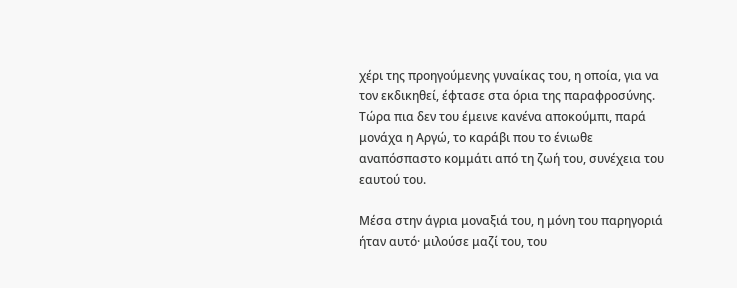χέρι της προηγούμενης γυναίκας του, η οποία, για να τον εκδικηθεί, έφτασε στα όρια της παραφροσύνης. Τώρα πια δεν του έμεινε κανένα αποκούμπι, παρά μονάχα η Αργώ, το καράβι που το ένιωθε αναπόσπαστο κομμάτι από τη ζωή του, συνέχεια του εαυτού του.

Μέσα στην άγρια μοναξιά του, η μόνη του παρηγοριά ήταν αυτό· μιλούσε μαζί του, του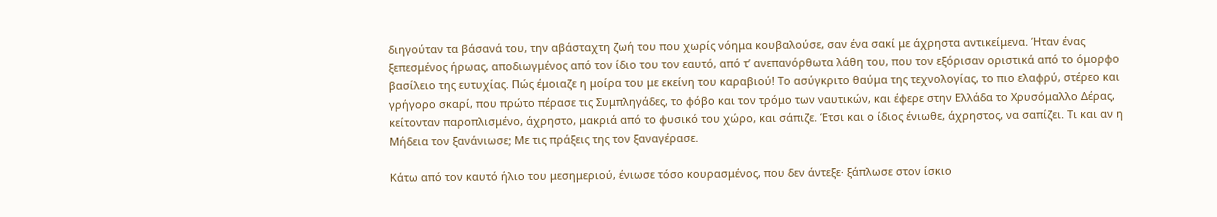διηγούταν τα βάσανά του, την αβάσταχτη ζωή του που χωρίς νόημα κουβαλούσε, σαν ένα σακί με άχρηστα αντικείμενα. Ήταν ένας ξεπεσμένος ήρωας, αποδιωγμένος από τον ίδιο του τον εαυτό, από τ’ ανεπανόρθωτα λάθη του, που τον εξόρισαν οριστικά από το όμορφο βασίλειο της ευτυχίας. Πώς έμοιαζε η μοίρα του με εκείνη του καραβιού! Το ασύγκριτο θαύμα της τεχνολογίας, το πιο ελαφρύ, στέρεο και γρήγορο σκαρί, που πρώτο πέρασε τις Συμπληγάδες, το φόβο και τον τρόμο των ναυτικών, και έφερε στην Ελλάδα το Χρυσόμαλλο Δέρας, κείτονταν παροπλισμένο, άχρηστο, μακριά από το φυσικό του χώρο, και σάπιζε. Έτσι και ο ίδιος ένιωθε, άχρηστος, να σαπίζει. Τι και αν η Μήδεια τον ξανάνιωσε; Με τις πράξεις της τον ξαναγέρασε.

Κάτω από τον καυτό ήλιο του μεσημεριού, ένιωσε τόσο κουρασμένος, που δεν άντεξε· ξάπλωσε στον ίσκιο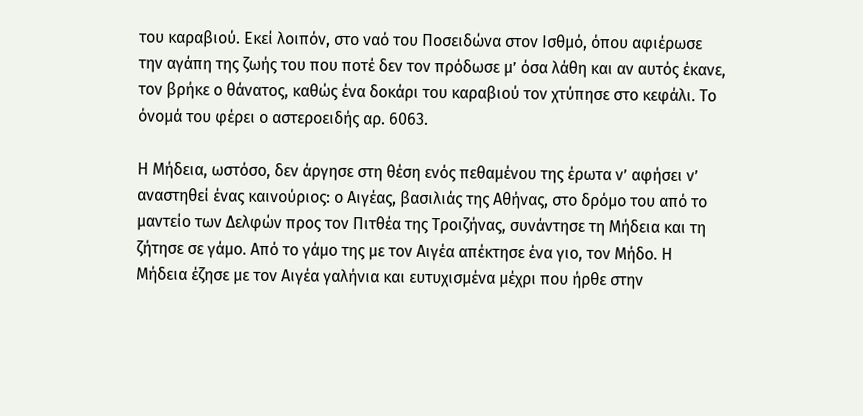του καραβιού. Εκεί λοιπόν, στο ναό του Ποσειδώνα στον Ισθμό, όπου αφιέρωσε την αγάπη της ζωής του που ποτέ δεν τον πρόδωσε μ’ όσα λάθη και αν αυτός έκανε, τον βρήκε ο θάνατος, καθώς ένα δοκάρι του καραβιού τον χτύπησε στο κεφάλι. Το όνομά του φέρει ο αστεροειδής αρ. 6063.

Η Μήδεια, ωστόσο, δεν άργησε στη θέση ενός πεθαμένου της έρωτα ν’ αφήσει ν’ αναστηθεί ένας καινούριος: ο Αιγέας, βασιλιάς της Αθήνας, στο δρόμο του από το μαντείο των Δελφών προς τον Πιτθέα της Τροιζήνας, συνάντησε τη Μήδεια και τη ζήτησε σε γάμο. Από το γάμο της με τον Αιγέα απέκτησε ένα γιο, τον Μήδο. Η Μήδεια έζησε με τον Αιγέα γαλήνια και ευτυχισμένα μέχρι που ήρθε στην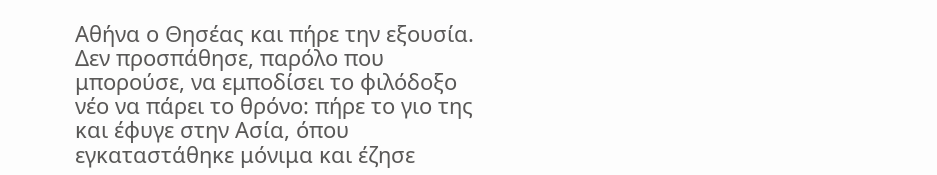Αθήνα ο Θησέας και πήρε την εξουσία. Δεν προσπάθησε, παρόλο που μπορούσε, να εμποδίσει το φιλόδοξο νέο να πάρει το θρόνο: πήρε το γιο της και έφυγε στην Ασία, όπου εγκαταστάθηκε μόνιμα και έζησε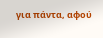για πάντα, αφού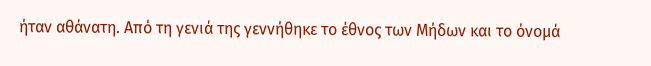ήταν αθάνατη. Από τη γενιά της γεννήθηκε το έθνος των Μήδων και το όνομά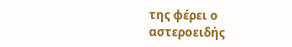της φέρει ο αστεροειδής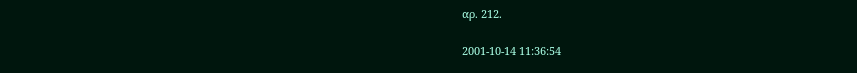αρ. 212.

2001-10-14 11:36:54